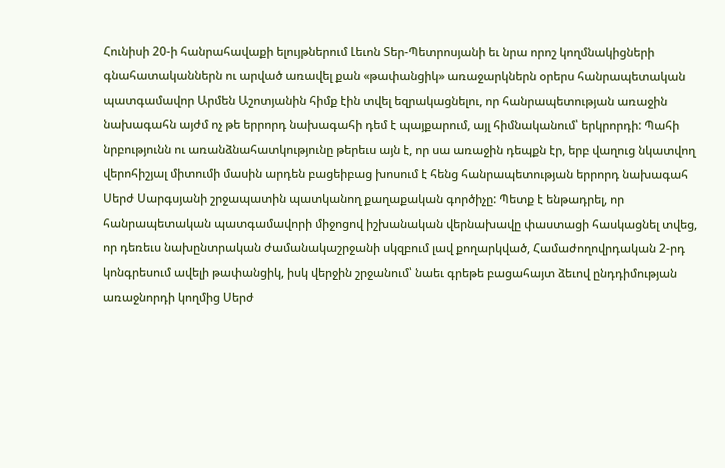Հունիսի 20-ի հանրահավաքի ելույթներում Լեւոն Տեր-Պետրոսյանի եւ նրա որոշ կողմնակիցների գնահատականներն ու արված առավել քան «թափանցիկ» առաջարկներն օրերս հանրապետական պատգամավոր Արմեն Աշոտյանին հիմք էին տվել եզրակացնելու, որ հանրապետության առաջին նախագահն այժմ ոչ թե երրորդ նախագահի դեմ է պայքարում, այլ հիմնականում՝ երկրորդի: Պահի նրբությունն ու առանձնահատկությունը թերեւս այն է, որ սա առաջին դեպքն էր, երբ վաղուց նկատվող վերոհիշյալ միտումի մասին արդեն բացեիբաց խոսում է հենց հանրապետության երրորդ նախագահ Սերժ Սարգսյանի շրջապատին պատկանող քաղաքական գործիչը: Պետք է ենթադրել, որ հանրապետական պատգամավորի միջոցով իշխանական վերնախավը փաստացի հասկացնել տվեց, որ դեռեւս նախընտրական ժամանակաշրջանի սկզբում լավ քողարկված, Համաժողովրդական 2-րդ կոնգրեսում ավելի թափանցիկ, իսկ վերջին շրջանում՝ նաեւ գրեթե բացահայտ ձեւով ընդդիմության առաջնորդի կողմից Սերժ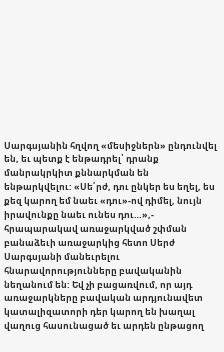Սարգսյանին հղվող «մեսիջներն» ընդունվել են, եւ պետք է ենթադրել՝ դրանք մանրակրկիտ քննարկման են ենթարկվելու: «Սե՛րժ, դու ընկեր ես եղել, ես քեզ կարող եմ նաեւ «դու»-ով դիմել, նույն իրավունքը նաեւ ունես դու…»,- հրապարակավ առաջարկված շփման բանաձեւի առաջարկից հետո Սերժ Սարգսյանի մանեւրելու հնարավորությունները բավականին նեղանում են: Եվ չի բացառվում, որ այդ առաջարկները բավական արդյունավետ կատալիզատորի դեր կարող են խաղալ վաղուց հասունացած եւ արդեն ընթացող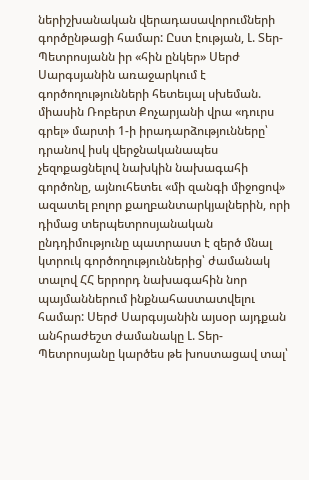ներիշխանական վերադասավորումների գործընթացի համար: Ըստ էության, Լ. Տեր-Պետրոսյանն իր «հին ընկեր» Սերժ Սարգսյանին առաջարկում է գործողությունների հետեւյալ սխեման. միասին Ռոբերտ Քոչարյանի վրա «դուրս գրել» մարտի 1-ի իրադարձությունները՝ դրանով իսկ վերջնականապես չեզոքացնելով նախկին նախագահի գործոնը, այնուհետեւ «մի զանգի միջոցով» ազատել բոլոր քաղբանտարկյալներին, որի դիմաց տերպետրոսյանական ընդդիմությունը պատրաստ է զերծ մնալ կտրուկ գործողություններից՝ ժամանակ տալով ՀՀ երրորդ նախագահին նոր պայմաններում ինքնահաստատվելու համար: Սերժ Սարգսյանին այսօր այդքան անհրաժեշտ ժամանակը Լ. Տեր-Պետրոսյանը կարծես թե խոստացավ տալ՝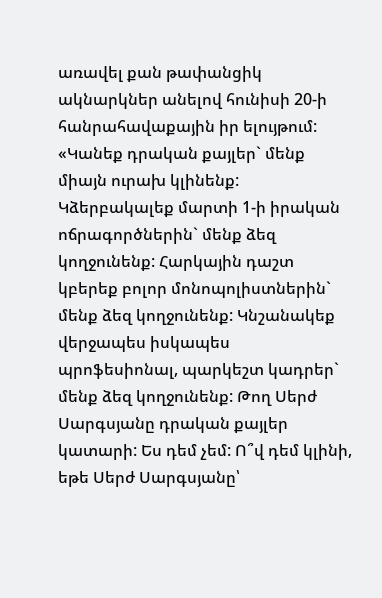առավել քան թափանցիկ ակնարկներ անելով հունիսի 20-ի հանրահավաքային իր ելույթում: «Կանեք դրական քայլեր` մենք միայն ուրախ կլինենք: Կձերբակալեք մարտի 1-ի իրական ոճրագործներին` մենք ձեզ կողջունենք: Հարկային դաշտ կբերեք բոլոր մոնոպոլիստներին` մենք ձեզ կողջունենք: Կնշանակեք վերջապես իսկապես պրոֆեսիոնալ, պարկեշտ կադրեր` մենք ձեզ կողջունենք: Թող Սերժ Սարգսյանը դրական քայլեր կատարի: Ես դեմ չեմ: Ո՞վ դեմ կլինի, եթե Սերժ Սարգսյանը՝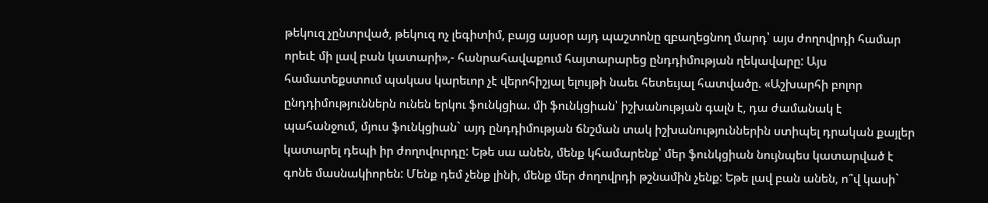թեկուզ չընտրված, թեկուզ ոչ լեգիտիմ, բայց այսօր այդ պաշտոնը զբաղեցնող մարդ՝ այս ժողովրդի համար որեւէ մի լավ բան կատարի»,- հանրահավաքում հայտարարեց ընդդիմության ղեկավարը: Այս համատեքստում պակաս կարեւոր չէ վերոհիշյալ ելույթի նաեւ հետեւյալ հատվածը. «Աշխարհի բոլոր ընդդիմություններն ունեն երկու ֆունկցիա. մի ֆունկցիան՝ իշխանության գալն է, դա ժամանակ է պահանջում, մյուս ֆունկցիան` այդ ընդդիմության ճնշման տակ իշխանություններին ստիպել դրական քայլեր կատարել դեպի իր ժողովուրդը: Եթե սա անեն, մենք կհամարենք՝ մեր ֆունկցիան նույնպես կատարված է գոնե մասնակիորեն: Մենք դեմ չենք լինի, մենք մեր ժողովրդի թշնամին չենք: Եթե լավ բան անեն, ո՞վ կասի`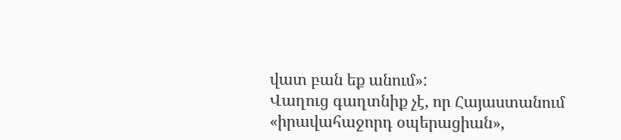վատ բան եք անում»:
Վաղուց գաղտնիք չէ, որ Հայաստանում «իրավահաջորդ օպերացիան»,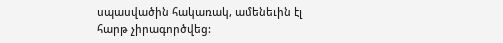սպասվածին հակառակ, ամենեւին էլ հարթ չիրագործվեց: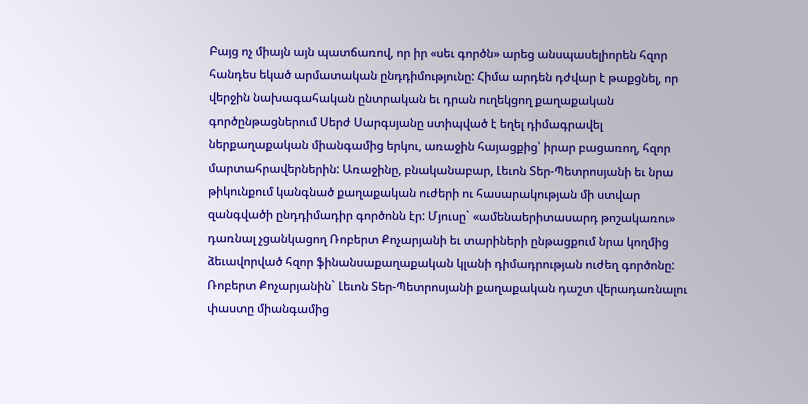Բայց ոչ միայն այն պատճառով, որ իր «սեւ գործն» արեց անսպասելիորեն հզոր հանդես եկած արմատական ընդդիմությունը: Հիմա արդեն դժվար է թաքցնել, որ վերջին նախագահական ընտրական եւ դրան ուղեկցող քաղաքական գործընթացներում Սերժ Սարգսյանը ստիպված է եղել դիմագրավել ներքաղաքական միանգամից երկու, առաջին հայացքից՝ իրար բացառող, հզոր մարտահրավերներին: Առաջինը, բնականաբար, Լեւոն Տեր-Պետրոսյանի եւ նրա թիկունքում կանգնած քաղաքական ուժերի ու հասարակության մի ստվար զանգվածի ընդդիմադիր գործոնն էր: Մյուսը` «ամենաերիտասարդ թոշակառու» դառնալ չցանկացող Ռոբերտ Քոչարյանի եւ տարիների ընթացքում նրա կողմից ձեւավորված հզոր ֆինանսաքաղաքական կլանի դիմադրության ուժեղ գործոնը: Ռոբերտ Քոչարյանին` Լեւոն Տեր-Պետրոսյանի քաղաքական դաշտ վերադառնալու փաստը միանգամից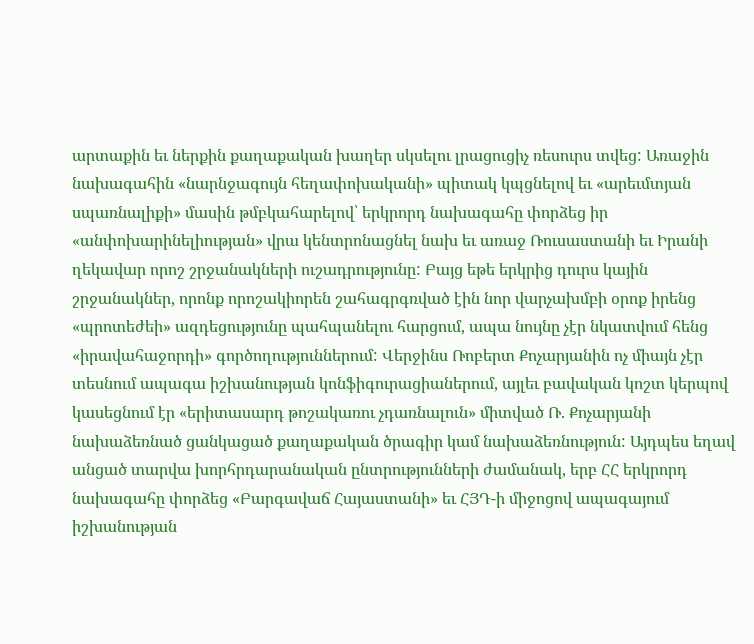արտաքին եւ ներքին քաղաքական խաղեր սկսելու լրացուցիչ ռեսուրս տվեց: Առաջին նախագահին «նարնջագույն հեղափոխականի» պիտակ կպցնելով եւ «արեւմտյան սպառնալիքի» մասին թմբկահարելով՝ երկրորդ նախագահը փորձեց իր «անփոխարինելիության» վրա կենտրոնացնել նախ եւ առաջ Ռուսաստանի եւ Իրանի ղեկավար որոշ շրջանակների ուշադրությունը: Բայց եթե երկրից դուրս կային շրջանակներ, որոնք որոշակիորեն շահագրգռված էին նոր վարչախմբի օրոք իրենց «պրոտեժեի» ազդեցությունը պահպանելու հարցում, ապա նույնը չէր նկատվում հենց «իրավահաջորդի» գործողություններում: Վերջինս Ռոբերտ Քոչարյանին ոչ միայն չէր տեսնում ապագա իշխանության կոնֆիգուրացիաներում, այլեւ բավական կոշտ կերպով կասեցնում էր «երիտասարդ թոշակառու չդառնալուն» միտված Ռ. Քոչարյանի նախաձեռնած ցանկացած քաղաքական ծրագիր կամ նախաձեռնություն: Այդպես եղավ անցած տարվա խորհրդարանական ընտրությունների ժամանակ, երբ ՀՀ երկրորդ նախագահը փորձեց «Բարգավաճ Հայաստանի» եւ ՀՅԴ-ի միջոցով ապագայում իշխանության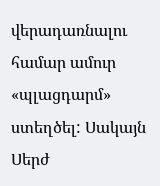վերադառնալու համար ամուր «պլացդարմ» ստեղծել: Սակայն Սերժ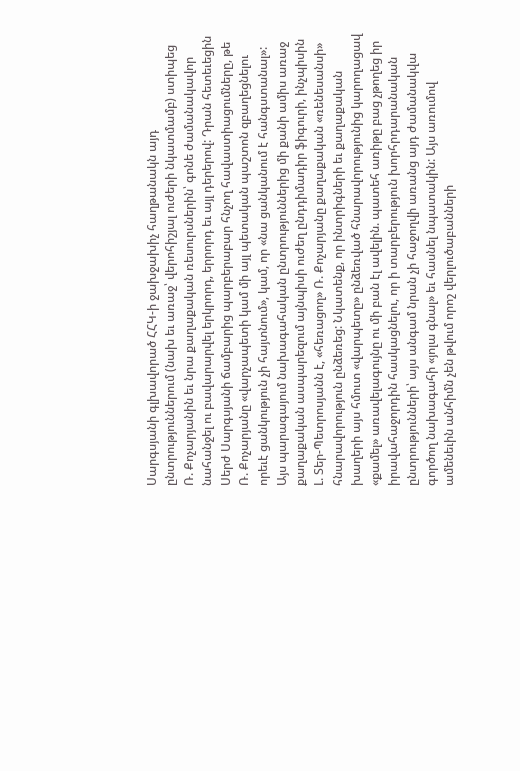Սարգսյանի գլխավորած ՀՀԿ-ի ջախջախիչ հաղթանակն այդ ընտրություններում (նախ եւ առաջ՝ վերոհիշյալ ուժերի նկատմամբ) ստիպեց Ռ. Քոչարյանին եւ նրա քաղաքական ռեսուրսներին՝ գոնե ժամանակավոր նահանջել ու բավարարվել երկրորդ, երրորդ եւ այլ դերերով: Դրան հետեւեցին Սերժ Սարգսյանի ճամբարից պարբերաբար հնչող հավաստիացումները, թե Ռ. Քոչարյանը «վարչապետի կամ մի այլ պետական պաշտոն զբաղեցնելու որեւէ ցանկություն չի հայտնում», կամ, որ «նա ցանկանում է հանգստանալ»: Այս պարագայում նախագահական ընտրություններից մի քանի ամիս առաջ քաղաքական ասպարեզում այնպիսի ուժեղ ընդդիմադիր ֆիգուրի, ինչպիսին Լ. Տեր-Պետրոսյանն է, «հեռացող» Ռ. Քոչարյանը քաղաքական «ռենեսանսի» հնարավորություն ընձեռեց: Նկատենք, որ ինտրիգների եւ քաղաքական խաղերի այս հմուտ «վարպետը» ընձեռված հնարավորությունից կարողացավ «քամել» առավելագույնը ու մի բան էլ ավելին. պատեհ առիթը բաց չթողեց իր իրավահաջորդին հասկացնելու, որ ի տարբերություն խորհրդարանական ընտրությունների՝ այս անգամ նրան չի հաջողվի առանց այդ ժամանակվա գործող նախագահի «յոլա գնալ» եւ հասնել նպատակին: Այս առումով ամենեւին անհիմն չեն թվում որոշ վերլուծաբանների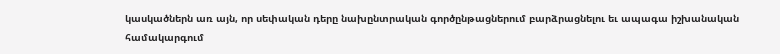կասկածներն առ այն, որ սեփական դերը նախընտրական գործընթացներում բարձրացնելու եւ ապագա իշխանական համակարգում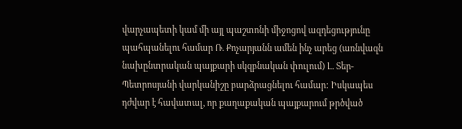վարչապետի կամ մի այլ պաշտոնի միջոցով ազդեցությունը պահպանելու համար Ռ. Քոչարյանն ամեն ինչ արեց (առնվազն նախընտրական պայքարի սկզբնական փուլում) Լ. Տեր-Պետրոսյանի վարկանիշը բարձրացնելու համար: Իսկապես դժվար է հավատալ, որ քաղաքական պայքարում թրծված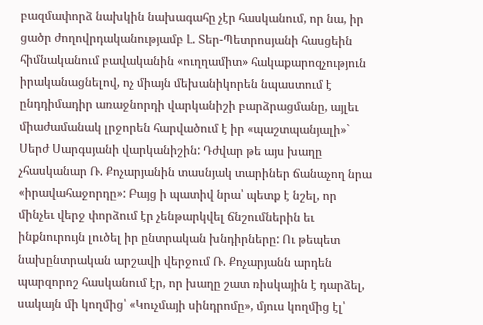բազմափորձ նախկին նախագահը չէր հասկանում, որ նա, իր ցածր ժողովրդականությամբ Լ. Տեր-Պետրոսյանի հասցեին հիմնականում բավականին «ուղղամիտ» հակաքարոզչություն իրականացնելով, ոչ միայն մեխանիկորեն նպաստում է ընդդիմադիր առաջնորդի վարկանիշի բարձրացմանը, այլեւ միաժամանակ լրջորեն հարվածում է իր «պաշտպանյալի»` Սերժ Սարգսյանի վարկանիշին: Դժվար թե այս խաղը չհասկանար Ռ. Քոչարյանին տասնյակ տարիներ ճանաչող նրա «իրավահաջորդը»: Բայց ի պատիվ նրա՝ պետք է նշել, որ մինչեւ վերջ փորձում էր չենթարկվել ճնշումներին եւ ինքնուրույն լուծել իր ընտրական խնդիրները: Ու թեպետ նախընտրական արշավի վերջում Ռ. Քոչարյանն արդեն պարզորոշ հասկանում էր, որ խաղը շատ ռիսկային է դարձել, սակայն մի կողմից՝ «Կուչմայի սինդրոմը», մյուս կողմից էլ՝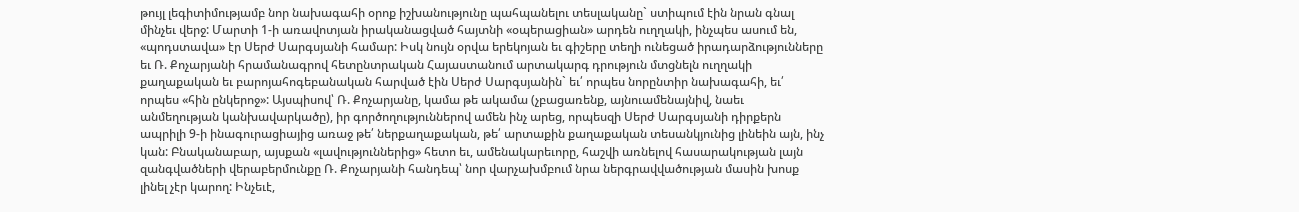թույլ լեգիտիմությամբ նոր նախագահի օրոք իշխանությունը պահպանելու տեսլականը` ստիպում էին նրան գնալ մինչեւ վերջ: Մարտի 1-ի առավոտյան իրականացված հայտնի «օպերացիան» արդեն ուղղակի, ինչպես ասում են, «պոդստավա» էր Սերժ Սարգսյանի համար: Իսկ նույն օրվա երեկոյան եւ գիշերը տեղի ունեցած իրադարձությունները եւ Ռ. Քոչարյանի հրամանագրով հետընտրական Հայաստանում արտակարգ դրություն մտցնելն ուղղակի քաղաքական եւ բարոյահոգեբանական հարված էին Սերժ Սարգսյանին` եւ՛ որպես նորընտիր նախագահի, եւ՛ որպես «հին ընկերոջ»: Այսպիսով՝ Ռ. Քոչարյանը, կամա թե ակամա (չբացառենք, այնուամենայնիվ, նաեւ անմեղության կանխավարկածը), իր գործողություններով ամեն ինչ արեց, որպեսզի Սերժ Սարգսյանի դիրքերն ապրիլի 9-ի ինագուրացիայից առաջ թե՛ ներքաղաքական, թե՛ արտաքին քաղաքական տեսանկյունից լինեին այն, ինչ կան: Բնականաբար, այսքան «լավություններից» հետո եւ, ամենակարեւորը, հաշվի առնելով հասարակության լայն զանգվածների վերաբերմունքը Ռ. Քոչարյանի հանդեպ՝ նոր վարչախմբում նրա ներգրավվածության մասին խոսք լինել չէր կարող: Ինչեւէ,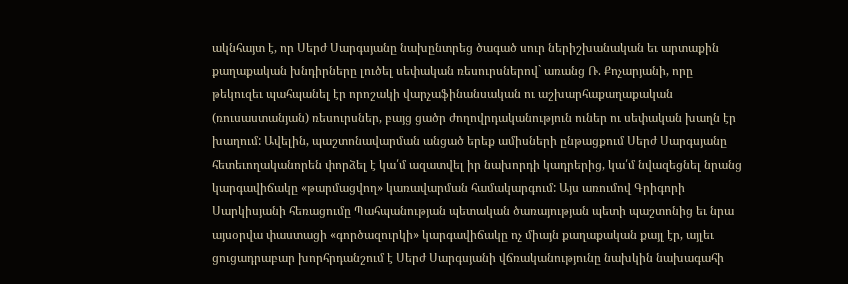ակնհայտ է, որ Սերժ Սարգսյանը նախընտրեց ծագած սուր ներիշխանական եւ արտաքին քաղաքական խնդիրները լուծել սեփական ռեսուրսներով` առանց Ռ. Քոչարյանի, որը թեկուզեւ պահպանել էր որոշակի վարչաֆինանսական ու աշխարհաքաղաքական (ռուսաստանյան) ռեսուրսներ, բայց ցածր ժողովրդականություն ուներ ու սեփական խաղն էր խաղում: Ավելին, պաշտոնավարման անցած երեք ամիսների ընթացքում Սերժ Սարգսյանը հետեւողականորեն փորձել է կա՛մ ազատվել իր նախորդի կադրերից, կա՛մ նվազեցնել նրանց կարգավիճակը «թարմացվող» կառավարման համակարգում: Այս առումով Գրիգորի Սարկիսյանի հեռացումը Պահպանության պետական ծառայության պետի պաշտոնից եւ նրա այսօրվա փաստացի «գործազուրկի» կարգավիճակը ոչ միայն քաղաքական քայլ էր, այլեւ ցուցադրաբար խորհրդանշում է Սերժ Սարգսյանի վճռականությունը նախկին նախագահի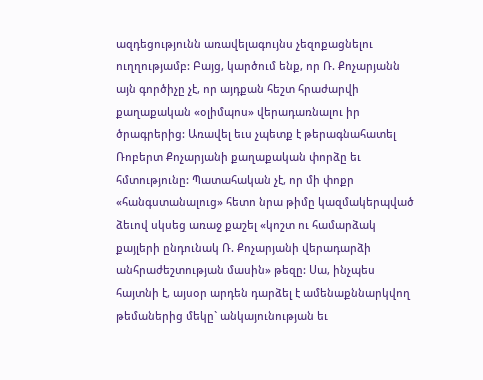ազդեցությունն առավելագույնս չեզոքացնելու ուղղությամբ: Բայց, կարծում ենք, որ Ռ. Քոչարյանն այն գործիչը չէ, որ այդքան հեշտ հրաժարվի քաղաքական «օլիմպոս» վերադառնալու իր ծրագրերից: Առավել եւս չպետք է թերագնահատել Ռոբերտ Քոչարյանի քաղաքական փորձը եւ հմտությունը: Պատահական չէ, որ մի փոքր «հանգստանալուց» հետո նրա թիմը կազմակերպված ձեւով սկսեց առաջ քաշել «կոշտ ու համարձակ քայլերի ընդունակ Ռ. Քոչարյանի վերադարձի անհրաժեշտության մասին» թեզը: Սա, ինչպես հայտնի է, այսօր արդեն դարձել է ամենաքննարկվող թեմաներից մեկը` անկայունության եւ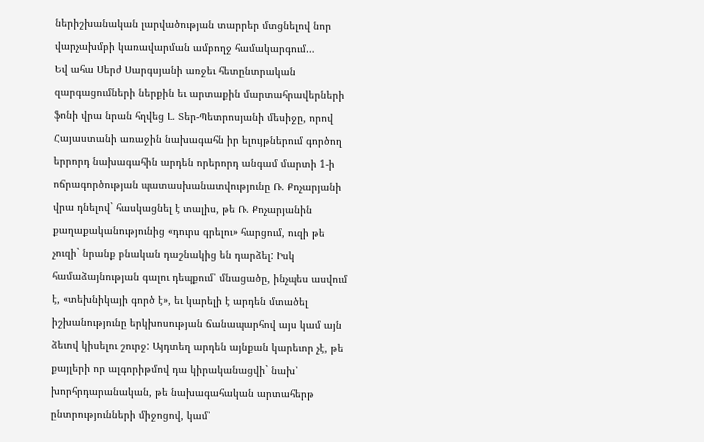ներիշխանական լարվածության տարրեր մտցնելով նոր վարչախմբի կառավարման ամբողջ համակարգում…
Եվ ահա Սերժ Սարգսյանի առջեւ հետընտրական զարգացումների ներքին եւ արտաքին մարտահրավերների ֆոնի վրա նրան հղվեց Լ. Տեր-Պետրոսյանի մեսիջը, որով Հայաստանի առաջին նախագահն իր ելույթներում գործող երրորդ նախագահին արդեն որերորդ անգամ մարտի 1-ի ոճրագործության պատասխանատվությունը Ռ. Քոչարյանի վրա դնելով` հասկացնել է տալիս, թե Ռ. Քոչարյանին քաղաքականությունից «դուրս գրելու» հարցում, ուզի թե չուզի` նրանք բնական դաշնակից են դարձել: Իսկ համաձայնության գալու դեպքում՝ մնացածը, ինչպես ասվում է, «տեխնիկայի գործ է», եւ կարելի է արդեն մտածել իշխանությունը երկխոսության ճանապարհով այս կամ այն ձեւով կիսելու շուրջ: Այդտեղ արդեն այնքան կարեւոր չէ, թե քայլերի որ ալգորիթմով դա կիրականացվի` նախ՝ խորհրդարանական, թե նախագահական արտահերթ ընտրությունների միջոցով, կամ՝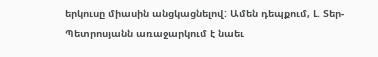երկուսը միասին անցկացնելով: Ամեն դեպքում, Լ. Տեր-Պետրոսյանն առաջարկում է նաեւ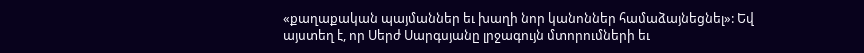«քաղաքական պայմաններ եւ խաղի նոր կանոններ համաձայնեցնել»: Եվ այստեղ է, որ Սերժ Սարգսյանը լրջագույն մտորումների եւ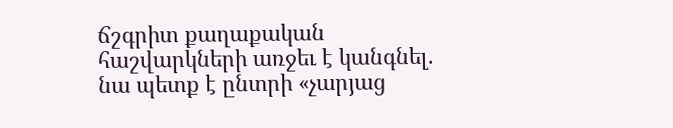ճշգրիտ քաղաքական հաշվարկների առջեւ է կանգնել. նա պետք է ընտրի «չարյաց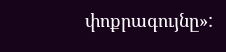փոքրագույնը»: